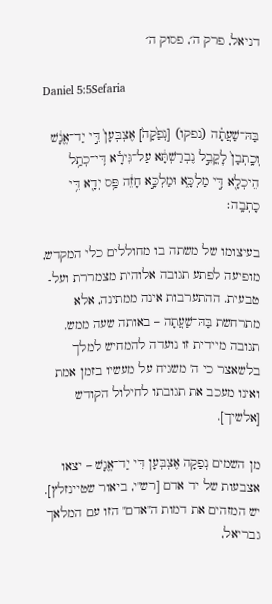דניאל, פרק ה׳, פסוק ה׳

Daniel 5:5Sefaria

בַּהּ־שַׁעֲתָ֗ה (נפקו) [נְפַ֙קָה֙] אֶצְבְּעָן֙ דִּ֣י יַד־אֱנָ֔שׁ וְכָֽתְבָן֙ לׇקֳבֵ֣ל נֶבְרַשְׁתָּ֔א עַל־גִּירָ֕א דִּֽי־כְתַ֥ל הֵיכְלָ֖א דִּ֣י מַלְכָּ֑א וּמַלְכָּ֣א חָזֵ֔ה פַּ֥ס יְדָ֖א דִּ֥י כָתְבָֽה׃

בעיצומו של משתה בו מחוללים כלי המקדש, מופיעה לפתע תגובה אלוהית מצמררת ועל-טבעית. ההתערבות אינה ממתינה, אלא מתרחשת בַּהּ־שַׁעֲתָה – באותה שעה ממש. תגובה מיידית זו נועדה להמחיש למלך בלשאצר כי ה' משגיח על מעשיו בזמן אמת ואינו מעכב את תגובתו לחילול הקודש [אלשיך].

מן השמים נְפַקָה אֶצְבְּעָן דִּי יַד־אֱנָשׁ – יצאו אצבעות של יד אדם [רש"י, ביאור שטיינזלץ]. יש המזהים את דמות ה"אדם" הזו עם המלאך גבריאל,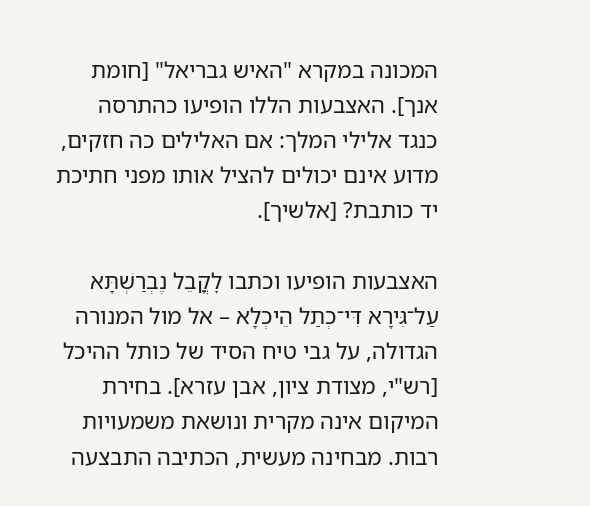המכונה במקרא "האיש גבריאל" [חומת אנך]. האצבעות הללו הופיעו כהתרסה כנגד אלילי המלך: אם האלילים כה חזקים, מדוע אינם יכולים להציל אותו מפני חתיכת יד כותבת? [אלשיך].

האצבעות הופיעו וכתבו לׇקֳבֵל נֶבְרַשְׁתָּא עַל־גִּירָא דִּי־כְתַל הֵיכְלָא – אל מול המנורה הגדולה, על גבי טיח הסיד של כותל ההיכל [רש"י, מצודת ציון, אבן עזרא]. בחירת המיקום אינה מקרית ונושאת משמעויות רבות. מבחינה מעשית, הכתיבה התבצעה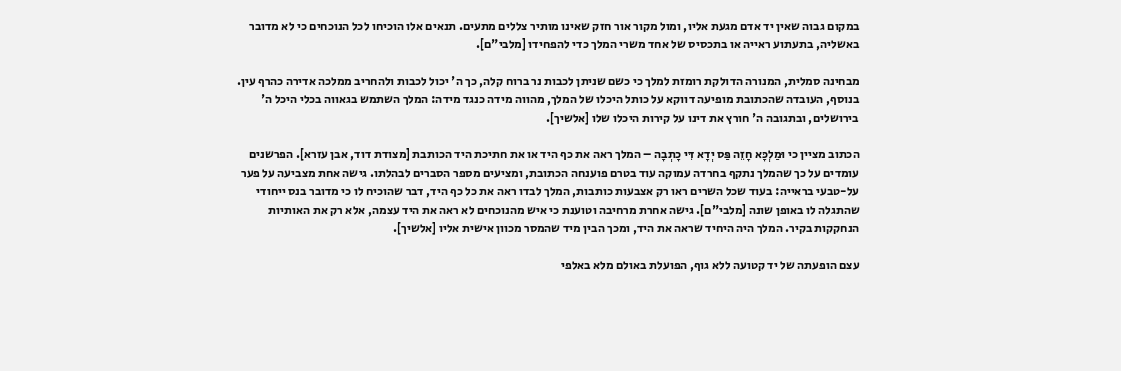במקום גבוה שאין יד אדם מגעת אליו, ומול מקור אור חזק שאינו מותיר צללים מתעים. תנאים אלו הוכיחו לכל הנוכחים כי לא מדובר באשליה, בתעתוע ראייה או בתכסיס של אחד משרי המלך כדי להפחידו [מלבי"ם].

מבחינה סמלית, המנורה הדולקת רומזת למלך כי כשם שניתן לכבות נר ברוח קלה, כך ה' יכול לכבות ולהחריב ממלכה אדירה כהרף עין. בנוסף, העובדה שהכתובת מופיעה דווקא על כותל היכלו של המלך, מהווה מידה כנגד מידה: המלך השתמש בגאווה בכלי היכל ה' בירושלים, ובתגובה ה' חורץ את דינו על קירות היכלו שלו [אלשיך].

הכתוב מציין כי וּמַלְכָּא חָזֵה פַּס יְדָא דִּי כָתְבָה – המלך ראה את כף היד או את חתיכת היד הכותבת [מצודת דוד, אבן עזרא]. הפרשנים עומדים על כך שהמלך נתקף בחרדה עמוקה עוד בטרם פוענחה הכתובת, ומציעים מספר הסברים לבהלתו. גישה אחת מצביעה על פער על-טבעי בראייה: בעוד שכל השרים ראו רק אצבעות כותבות, המלך לבדו ראה את כל כף היד, דבר שהוכיח לו כי מדובר בנס ייחודי שהתגלה לו באופן שונה [מלבי"ם]. גישה אחרת מרחיבה וטוענת כי איש מהנוכחים לא ראה את היד עצמה, אלא רק את האותיות הנחקקות בקיר. המלך היה היחיד שראה את היד, ומכך הבין מיד שהמסר מכוון אישית אליו [אלשיך].

עצם הופעתה של יד קטועה ללא גוף, הפועלת באולם מלא באלפי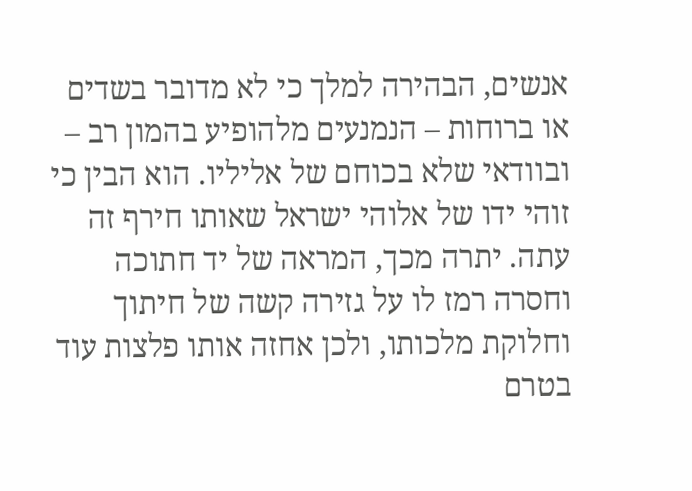אנשים, הבהירה למלך כי לא מדובר בשדים או ברוחות – הנמנעים מלהופיע בהמון רב – ובוודאי שלא בכוחם של אליליו. הוא הבין כי זוהי ידו של אלוהי ישראל שאותו חירף זה עתה. יתרה מכך, המראה של יד חתוכה וחסרה רמז לו על גזירה קשה של חיתוך וחלוקת מלכותו, ולכן אחזה אותו פלצות עוד בטרם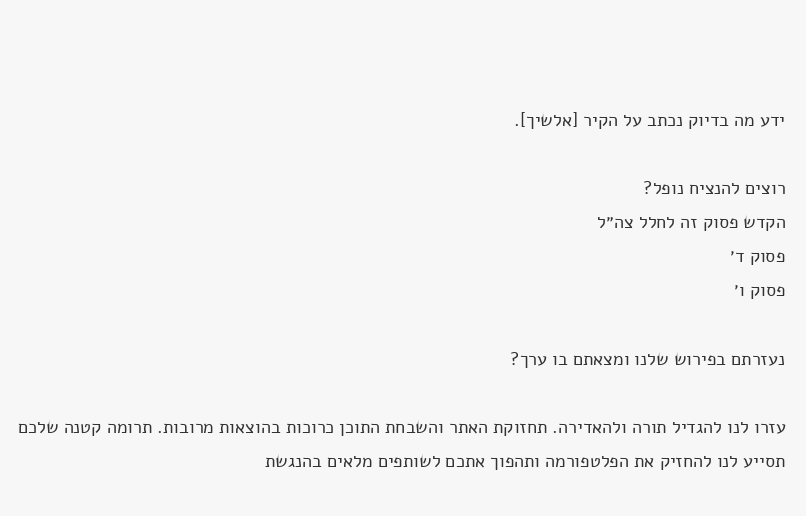ידע מה בדיוק נכתב על הקיר [אלשיך].

רוצים להנציח נופל?
הקדש פסוק זה לחלל צה״ל
פסוק ד׳
פסוק ו׳

נעזרתם בפירוש שלנו ומצאתם בו ערך?

עזרו לנו להגדיל תורה ולהאדירה. תחזוקת האתר והשבחת התוכן כרוכות בהוצאות מרובות. תרומה קטנה שלכם תסייע לנו להחזיק את הפלטפורמה ותהפוך אתכם לשותפים מלאים בהנגשת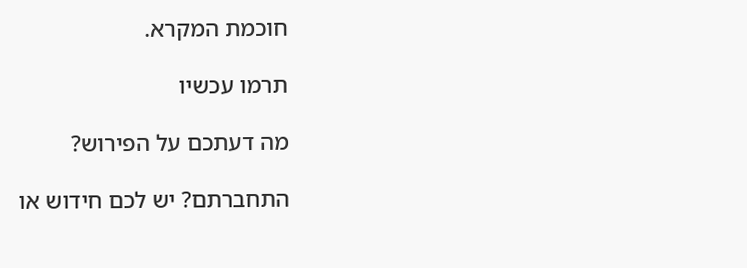חוכמת המקרא.

תרמו עכשיו

מה דעתכם על הפירוש?

התחברתם? יש לכם חידוש או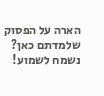הארה על הפסוק שלמדתם כאן? נשמח לשמוע!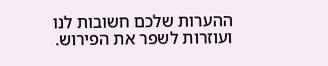ההערות שלכם חשובות לנו ועוזרות לשפר את הפירוש.